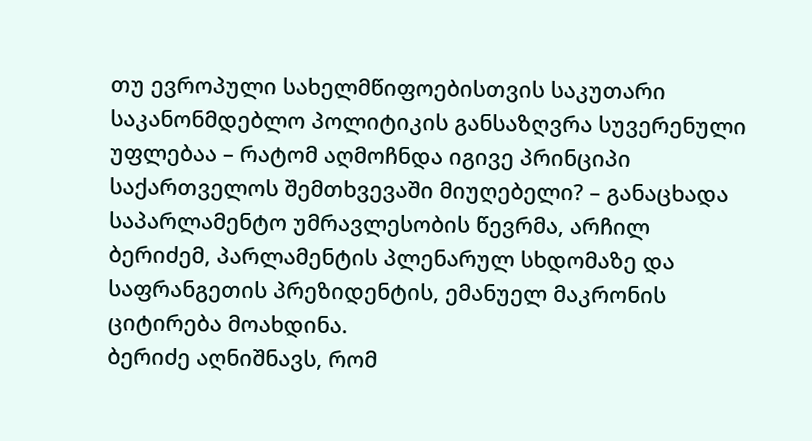თუ ევროპული სახელმწიფოებისთვის საკუთარი საკანონმდებლო პოლიტიკის განსაზღვრა სუვერენული უფლებაა – რატომ აღმოჩნდა იგივე პრინციპი საქართველოს შემთხვევაში მიუღებელი? – განაცხადა საპარლამენტო უმრავლესობის წევრმა, არჩილ ბერიძემ, პარლამენტის პლენარულ სხდომაზე და საფრანგეთის პრეზიდენტის, ემანუელ მაკრონის ციტირება მოახდინა.
ბერიძე აღნიშნავს, რომ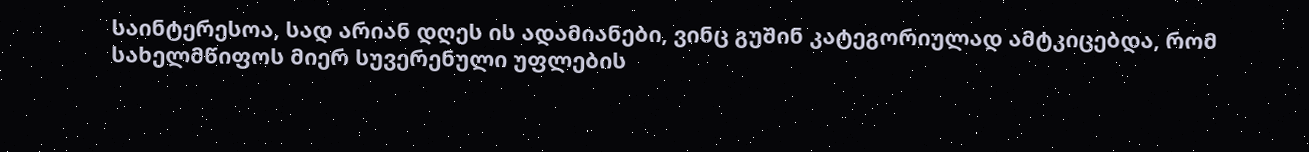საინტერესოა, სად არიან დღეს ის ადამიანები, ვინც გუშინ კატეგორიულად ამტკიცებდა, რომ სახელმწიფოს მიერ სუვერენული უფლების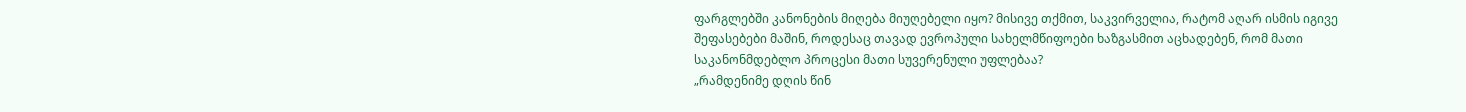ფარგლებში კანონების მიღება მიუღებელი იყო? მისივე თქმით, საკვირველია, რატომ აღარ ისმის იგივე შეფასებები მაშინ, როდესაც თავად ევროპული სახელმწიფოები ხაზგასმით აცხადებენ, რომ მათი საკანონმდებლო პროცესი მათი სუვერენული უფლებაა?
„რამდენიმე დღის წინ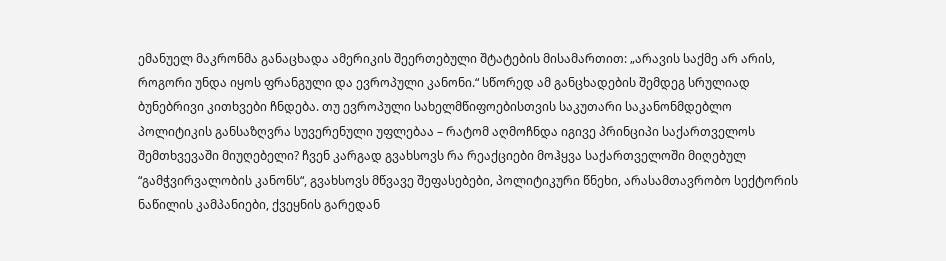ემანუელ მაკრონმა განაცხადა ამერიკის შეერთებული შტატების მისამართით: „არავის საქმე არ არის, როგორი უნდა იყოს ფრანგული და ევროპული კანონი.“ სწორედ ამ განცხადების შემდეგ სრულიად ბუნებრივი კითხვები ჩნდება. თუ ევროპული სახელმწიფოებისთვის საკუთარი საკანონმდებლო პოლიტიკის განსაზღვრა სუვერენული უფლებაა – რატომ აღმოჩნდა იგივე პრინციპი საქართველოს შემთხვევაში მიუღებელი? ჩვენ კარგად გვახსოვს რა რეაქციები მოჰყვა საქართველოში მიღებულ “გამჭვირვალობის კანონს“, გვახსოვს მწვავე შეფასებები, პოლიტიკური წნეხი, არასამთავრობო სექტორის ნაწილის კამპანიები, ქვეყნის გარედან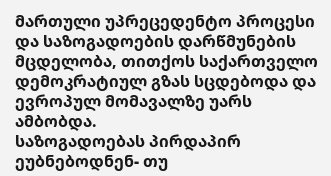მართული უპრეცედენტო პროცესი და საზოგადოების დარწმუნების მცდელობა, თითქოს საქართველო დემოკრატიულ გზას სცდებოდა და ევროპულ მომავალზე უარს ამბობდა.
საზოგადოებას პირდაპირ ეუბნებოდნენ- თუ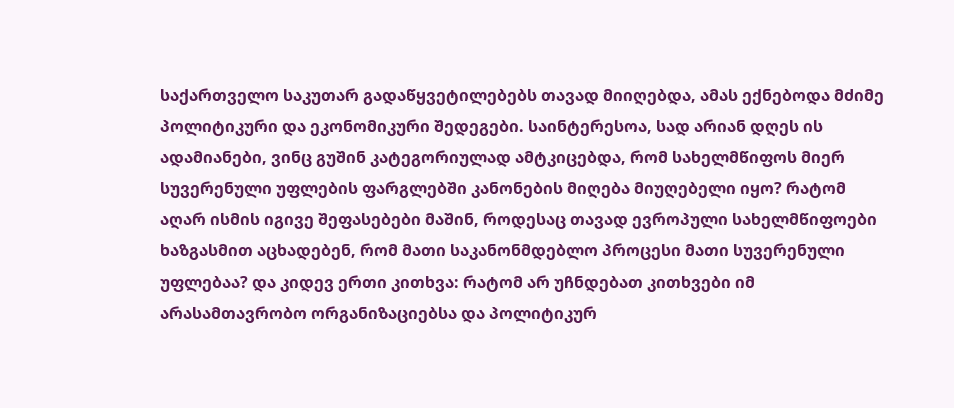საქართველო საკუთარ გადაწყვეტილებებს თავად მიიღებდა, ამას ექნებოდა მძიმე პოლიტიკური და ეკონომიკური შედეგები. საინტერესოა, სად არიან დღეს ის ადამიანები, ვინც გუშინ კატეგორიულად ამტკიცებდა, რომ სახელმწიფოს მიერ სუვერენული უფლების ფარგლებში კანონების მიღება მიუღებელი იყო? რატომ აღარ ისმის იგივე შეფასებები მაშინ, როდესაც თავად ევროპული სახელმწიფოები ხაზგასმით აცხადებენ, რომ მათი საკანონმდებლო პროცესი მათი სუვერენული უფლებაა? და კიდევ ერთი კითხვა: რატომ არ უჩნდებათ კითხვები იმ არასამთავრობო ორგანიზაციებსა და პოლიტიკურ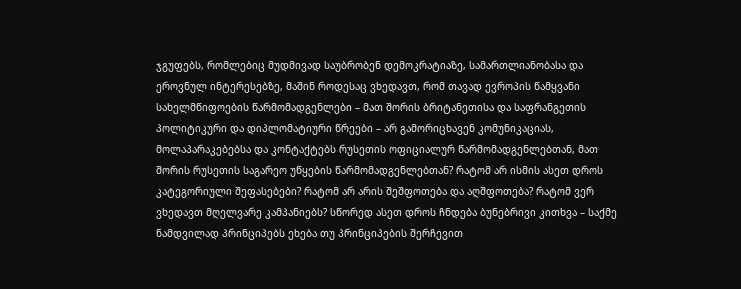ჯგუფებს, რომლებიც მუდმივად საუბრობენ დემოკრატიაზე, სამართლიანობასა და ეროვნულ ინტერესებზე, მაშინ როდესაც ვხედავთ, რომ თავად ევროპის წამყვანი სახელმწიფოების წარმომადგენლები – მათ შორის ბრიტანეთისა და საფრანგეთის პოლიტიკური და დიპლომატიური წრეები – არ გამორიცხავენ კომუნიკაციას, მოლაპარაკებებსა და კონტაქტებს რუსეთის ოფიციალურ წარმომადგენლებთან, მათ შორის რუსეთის საგარეო უწყების წარმომადგენლებთან? რატომ არ ისმის ასეთ დროს კატეგორიული შეფასებები? რატომ არ არის შეშფოთება და აღშფოთება? რატომ ვერ ვხედავთ მღელვარე კამპანიებს? სწორედ ასეთ დროს ჩნდება ბუნებრივი კითხვა – საქმე ნამდვილად პრინციპებს ეხება თუ პრინციპების შერჩევით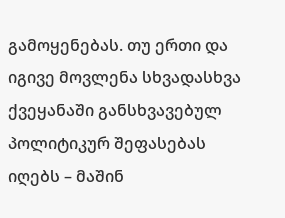გამოყენებას. თუ ერთი და იგივე მოვლენა სხვადასხვა ქვეყანაში განსხვავებულ პოლიტიკურ შეფასებას იღებს – მაშინ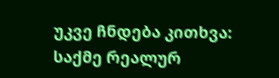უკვე ჩნდება კითხვა: საქმე რეალურ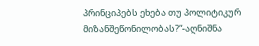პრინციპებს ეხება თუ პოლიტიკურ მიზანშეწონილობას?“-აღნიშნა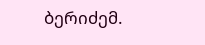ბერიძემ.